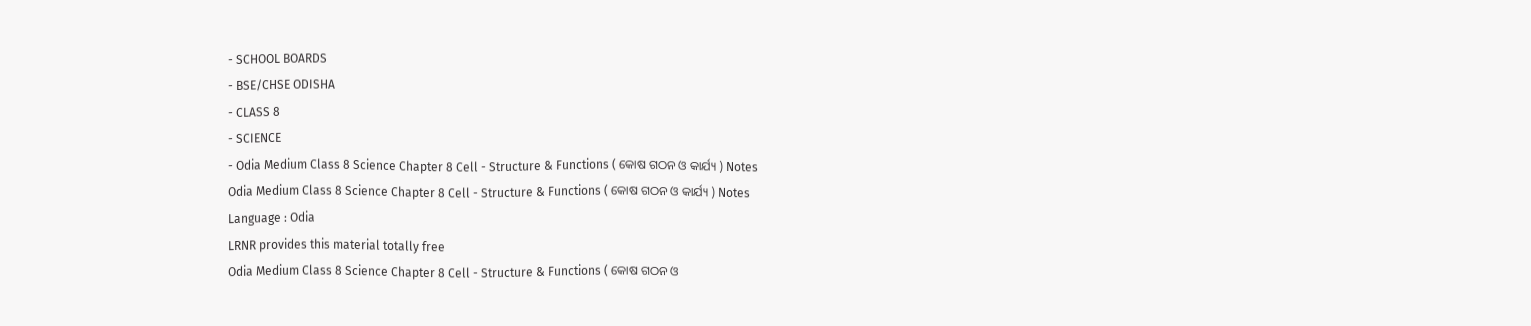- SCHOOL BOARDS
- BSE/CHSE ODISHA
- CLASS 8
- SCIENCE
- Odia Medium Class 8 Science Chapter 8 Cell - Structure & Functions ( କୋଷ ଗଠନ ଓ କାର୍ଯ୍ୟ ) Notes
Odia Medium Class 8 Science Chapter 8 Cell - Structure & Functions ( କୋଷ ଗଠନ ଓ କାର୍ଯ୍ୟ ) Notes
Language : Odia
LRNR provides this material totally free
Odia Medium Class 8 Science Chapter 8 Cell - Structure & Functions ( କୋଷ ଗଠନ ଓ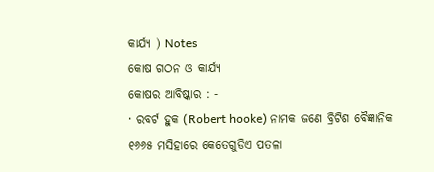କାର୍ଯ୍ୟ ) Notes
କୋଷ ଗଠନ ଓ କାର୍ଯ୍ୟ
କୋଷର ଆବିଷ୍କାର : -
· ରବର୍ଟ ହୁକ (Robert hooke) ନାମକ ଜଣେ ବ୍ରିଟିଶ ବୈଜ୍ଞାନିକ ୧୬୬୫ ମସିହାରେ କେତେଗୁଡିଏ ପତଳା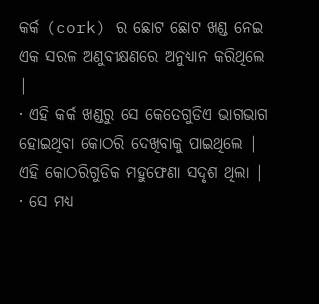କର୍କ (cork) ର ଛୋଟ ଛୋଟ ଖଣ୍ଡ ନେଇ ଏକ ସରଳ ଅଣୁବୀକ୍ଷଣରେ ଅନୁଧ୍ୟାନ କରିଥିଲେ |
· ଏହି କର୍କ ଖଣ୍ଡରୁ ସେ କେତେଗୁଡିଏ ଭାଗଭାଗ ହୋଇଥିବା କୋଠରି ଦେଖିବାକୁ ପାଇଥିଲେ | ଏହି କୋଠରିଗୁଡିକ ମହୁଫେଣା ସଦୃଶ ଥିଲା |
· ସେ ମଧ୍ୟ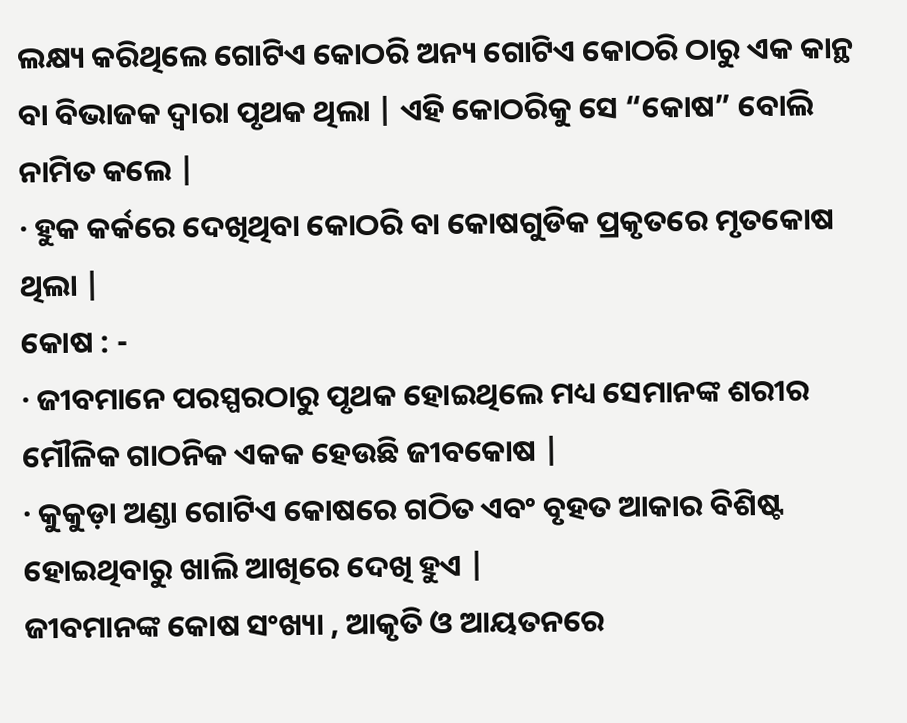ଲକ୍ଷ୍ୟ କରିଥିଲେ ଗୋଟିଏ କୋଠରି ଅନ୍ୟ ଗୋଟିଏ କୋଠରି ଠାରୁ ଏକ କାନ୍ଥ ବା ବିଭାଜକ ଦ୍ଵାରା ପୃଥକ ଥିଲା | ଏହି କୋଠରିକୁ ସେ “କୋଷ” ବୋଲି ନାମିତ କଲେ |
· ହୁକ କର୍କରେ ଦେଖିଥିବା କୋଠରି ବା କୋଷଗୁଡିକ ପ୍ରକୃତରେ ମୃତକୋଷ ଥିଲା |
କୋଷ : -
· ଜୀବମାନେ ପରସ୍ପରଠାରୁ ପୃଥକ ହୋଇଥିଲେ ମଧ୍ୟ ସେମାନଙ୍କ ଶରୀର ମୌଳିକ ଗାଠନିକ ଏକକ ହେଉଛି ଜୀବକୋଷ |
· କୁକୁଡ଼ା ଅଣ୍ଡା ଗୋଟିଏ କୋଷରେ ଗଠିତ ଏବଂ ବୃହତ ଆକାର ବିଶିଷ୍ଟ ହୋଇଥିବାରୁ ଖାଲି ଆଖିରେ ଦେଖି ହୁଏ |
ଜୀବମାନଙ୍କ କୋଷ ସଂଖ୍ୟା , ଆକୃତି ଓ ଆୟତନରେ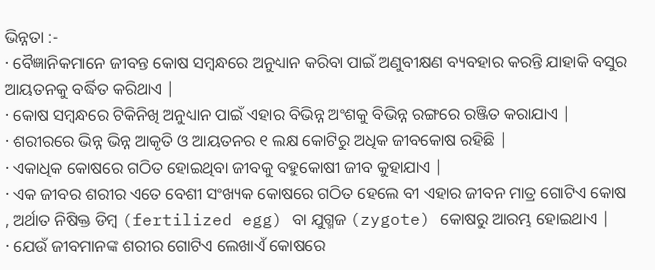ଭିନ୍ନତା :-
· ବୈଜ୍ଞାନିକମାନେ ଜୀବନ୍ତ କୋଷ ସମ୍ବନ୍ଧରେ ଅନୁଧ୍ୟାନ କରିବା ପାଇଁ ଅଣୁବୀକ୍ଷଣ ବ୍ୟବହାର କରନ୍ତି ଯାହାକି ବସୁର ଆୟତନକୁ ବର୍ଦ୍ଧିତ କରିଥାଏ |
· କୋଷ ସମ୍ବନ୍ଧରେ ଟିକିନିଖି ଅନୁଧ୍ୟାନ ପାଇଁ ଏହାର ବିଭିନ୍ନ ଅଂଶକୁ ବିଭିନ୍ନ ରଙ୍ଗରେ ରଞ୍ଜିତ କରାଯାଏ |
· ଶରୀରରେ ଭିନ୍ନ ଭିନ୍ନ ଆକୃତି ଓ ଆୟତନର ୧ ଲକ୍ଷ କୋଟିରୁ ଅଧିକ ଜୀବକୋଷ ରହିଛି |
· ଏକାଧିକ କୋଷରେ ଗଠିତ ହୋଇଥିବା ଜୀବକୁ ବହୁକୋଷୀ ଜୀବ କୁହାଯାଏ |
· ଏକ ଜୀବର ଶରୀର ଏତେ ବେଶୀ ସଂଖ୍ୟକ କୋଷରେ ଗଠିତ ହେଲେ ବୀ ଏହାର ଜୀବନ ମାତ୍ର ଗୋଟିଏ କୋଷ , ଅର୍ଥାତ ନିଷିକ୍ତ ଡିମ୍ବ (fertilized egg) ବା ଯୁଗ୍ମଜ (zygote) କୋଷରୁ ଆରମ୍ଭ ହୋଇଥାଏ |
· ଯେଉଁ ଜୀବମାନଙ୍କ ଶରୀର ଗୋଟିଏ ଲେଖାଏଁ କୋଷରେ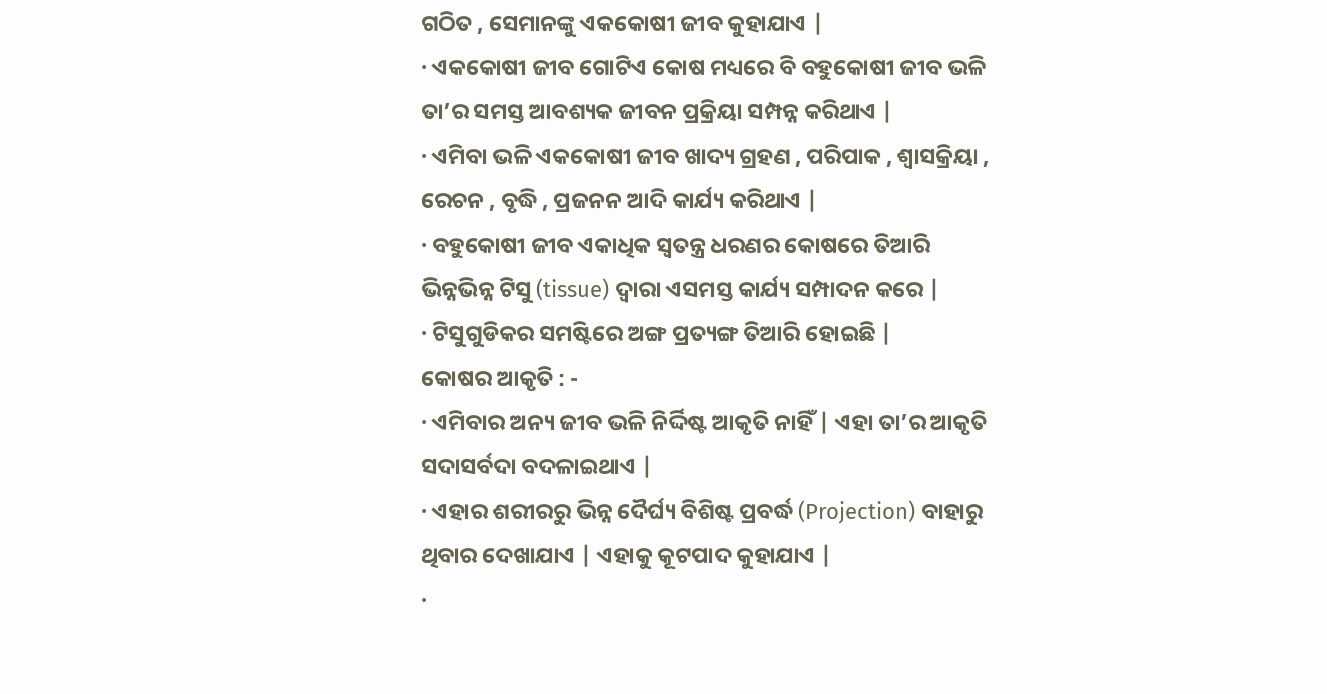ଗଠିତ , ସେମାନଙ୍କୁ ଏକକୋଷୀ ଜୀବ କୁହାଯାଏ |
· ଏକକୋଷୀ ଜୀବ ଗୋଟିଏ କୋଷ ମଧ୍ୟରେ ବି ବହୁକୋଷୀ ଜୀବ ଭଳି ତା’ର ସମସ୍ତ ଆବଶ୍ୟକ ଜୀବନ ପ୍ରକ୍ରିୟା ସମ୍ପନ୍ନ କରିଥାଏ |
· ଏମିବା ଭଳି ଏକକୋଷୀ ଜୀବ ଖାଦ୍ୟ ଗ୍ରହଣ , ପରିପାକ , ଶ୍ୱାସକ୍ରିୟା , ରେଚନ , ବୃଦ୍ଧି , ପ୍ରଜନନ ଆଦି କାର୍ଯ୍ୟ କରିଥାଏ |
· ବହୁକୋଷୀ ଜୀବ ଏକାଧିକ ସ୍ଵତନ୍ତ୍ର ଧରଣର କୋଷରେ ତିଆରି ଭିନ୍ନଭିନ୍ନ ଟିସୁ (tissue) ଦ୍ଵାରା ଏସମସ୍ତ କାର୍ଯ୍ୟ ସମ୍ପାଦନ କରେ |
· ଟିସୁଗୁଡିକର ସମଷ୍ଟିରେ ଅଙ୍ଗ ପ୍ରତ୍ୟଙ୍ଗ ତିଆରି ହୋଇଛି |
କୋଷର ଆକୃତି : -
· ଏମିବାର ଅନ୍ୟ ଜୀବ ଭଳି ନିର୍ଦ୍ଦିଷ୍ଟ ଆକୃତି ନାହିଁ | ଏହା ତା’ର ଆକୃତି ସଦାସର୍ବଦା ବଦଳାଇଥାଏ |
· ଏହାର ଶରୀରରୁ ଭିନ୍ନ ଦୈର୍ଘ୍ୟ ବିଶିଷ୍ଟ ପ୍ରବର୍ଦ୍ଧ (Projection) ବାହାରୁ ଥିବାର ଦେଖାଯାଏ | ଏହାକୁ କୂଟପାଦ କୁହାଯାଏ |
·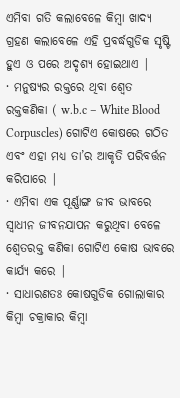ଏମିବା ଗତି କଲାବେଳେ କିମ୍ବା ଖାଦ୍ଯ ଗ୍ରହଣ କଲାବେଳେ ଏହି ପ୍ରବର୍ଦ୍ଧଗୁଡିକ ସୃଷ୍ଟି ହୁଏ ଓ ପରେ ଅଦୃଶ୍ଯ ହୋଇଥାଏ |
· ମନୁଷ୍ୟର ରକ୍ତରେ ଥିବା ଶ୍ଵେତ ରକ୍ତକଣିକା ( w.b.c – White Blood Corpuscles) ଗୋଟିଏ କୋଷରେ ଗଠିତ ଏବଂ ଏହା ମଧ୍ୟ ତା’ର ଆକୃତି ପରିବର୍ତ୍ତନ କରିପାରେ |
· ଏମିବା ଏକ ପୂର୍ଣ୍ଣାଙ୍ଗ ଜୀବ ଭାବରେ ସ୍ଵାଧୀନ ଜୀବନଯାପନ କରୁଥିବା ବେଳେ ଶ୍ଵେତରକ୍ତ କଣିକା ଗୋଟିଏ କୋଷ ଭାବରେ କାର୍ଯ୍ୟ କରେ |
· ସାଧାରଣତଃ କୋଷଗୁଡିକ ଗୋଲାକାର କିମ୍ବା ଚକ୍ରାକାର କିମ୍ବା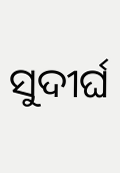ସୁଦୀର୍ଘ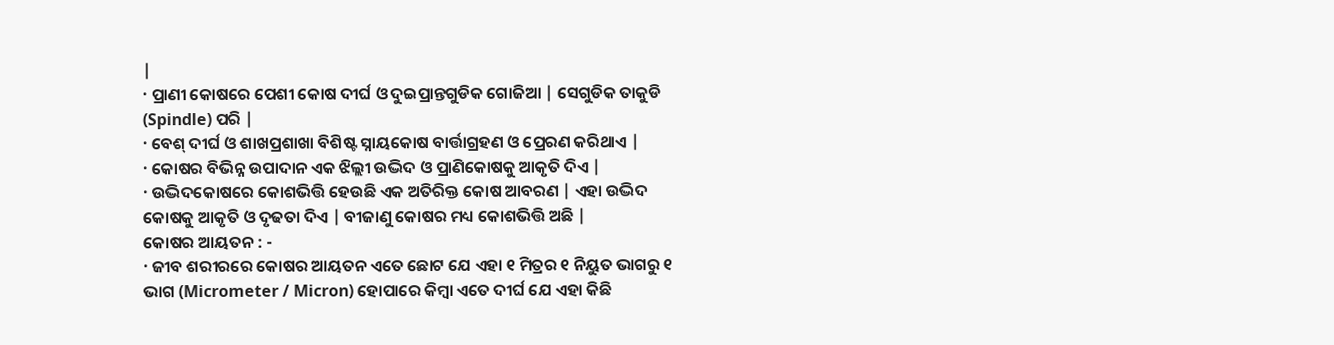|
· ପ୍ରାଣୀ କୋଷରେ ପେଶୀ କୋଷ ଦୀର୍ଘ ଓ ଦୁଇପ୍ରାନ୍ତଗୁଡିକ ଗୋଜିଆ | ସେଗୁଡିକ ତାକୁଡି (Spindle) ପରି |
· ବେଶ୍ ଦୀର୍ଘ ଓ ଶାଖପ୍ରଶାଖା ବିଶିଷ୍ଟ ସ୍ନାୟକୋଷ ବାର୍ତ୍ତାଗ୍ରହଣ ଓ ପ୍ରେରଣ କରିଥାଏ |
· କୋଷର ବିଭିନ୍ନ ଉପାଦାନ ଏକ ଝିଲ୍ଲୀ ଉଦ୍ଭିଦ ଓ ପ୍ରାଣିକୋଷକୁ ଆକୃତି ଦିଏ |
· ଉଦ୍ଭିଦକୋଷରେ କୋଶଭିତ୍ତି ହେଉଛି ଏକ ଅତିରିକ୍ତ କୋଷ ଆବରଣ | ଏହା ଉଦ୍ଭିଦ କୋଷକୁ ଆକୃତି ଓ ଦୃଢତା ଦିଏ | ବୀଜାଣୁ କୋଷର ମଧ୍ୟ କୋଶଭିତ୍ତି ଅଛି |
କୋଷର ଆୟତନ : -
· ଜୀବ ଶରୀରରେ କୋଷର ଆୟତନ ଏତେ ଛୋଟ ଯେ ଏହା ୧ ମିତ୍ରର ୧ ନିୟୁତ ଭାଗରୁ ୧ ଭାଗ (Micrometer / Micron) ହୋପାରେ କିମ୍ବା ଏତେ ଦୀର୍ଘ ଯେ ଏହା କିଛି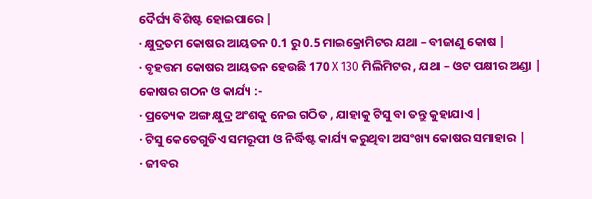ଦୈର୍ଘ୍ୟ ବିଶିଷ୍ଟ ହୋଇପାରେ |
· କ୍ଷୁଦ୍ରତମ କୋଷର ଆୟତନ 0.1 ରୁ 0.5 ମାଇକ୍ରୋମିଟର ଯଥା – ବୀଜାଣୁ କୋଷ |
· ବୃହତ୍ତମ କୋଷର ଆୟତନ ହେଉଛି 170 X 130 ମିଲିମିଟର , ଯଥା – ଓଟ ପକ୍ଷୀର ଅଣ୍ଡା |
କୋଷର ଗଠନ ଓ କାର୍ଯ୍ୟ :-
· ପ୍ରତ୍ୟେକ ଅଙ୍ଗ କ୍ଷୁଦ୍ର ଅଂଶକୁ ନେଇ ଗଠିତ , ଯାହାକୁ ଟିସୁ ବା ତନ୍ତୁ କୁହାଯାଏ |
· ଟିସୁ କେତେଗୁଡିଏ ସମରୂପୀ ଓ ନିର୍ଦ୍ଧିଷ୍ଟ କାର୍ଯ୍ୟ କରୁଥିବା ଅସଂଖ୍ୟ କୋଷର ସମାହାର |
· ଜୀବର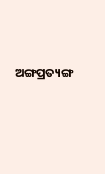ଅଙ୍ଗପ୍ରତ୍ୟଙ୍ଗ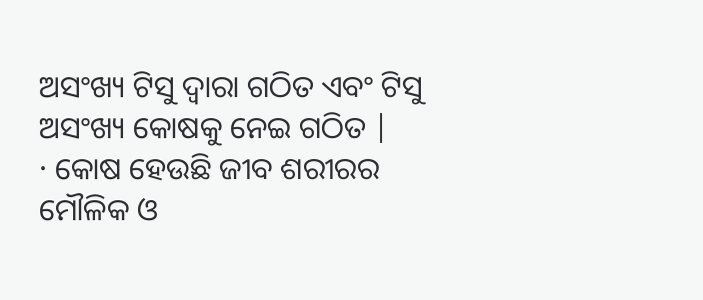ଅସଂଖ୍ୟ ଟିସୁ ଦ୍ଵାରା ଗଠିତ ଏବଂ ଟିସୁ ଅସଂଖ୍ୟ କୋଷକୁ ନେଇ ଗଠିତ |
· କୋଷ ହେଉଛି ଜୀବ ଶରୀରର ମୌଳିକ ଓ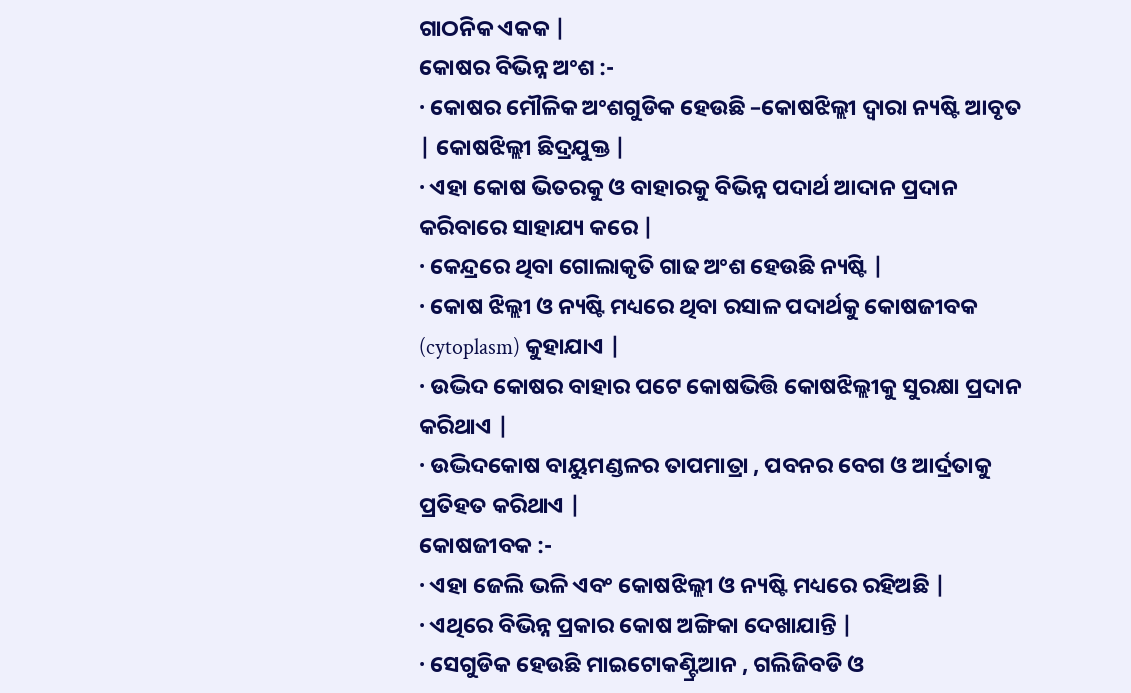ଗାଠନିକ ଏକକ |
କୋଷର ବିଭିନ୍ନ ଅଂଶ :-
· କୋଷର ମୌଳିକ ଅଂଶଗୁଡିକ ହେଉଛି –କୋଷଝିଲ୍ଲୀ ଦ୍ଵାରା ନ୍ୟଷ୍ଟି ଆବୃତ | କୋଷଝିଲ୍ଲୀ ଛିଦ୍ରଯୁକ୍ତ |
· ଏହା କୋଷ ଭିତରକୁ ଓ ବାହାରକୁ ବିଭିନ୍ନ ପଦାର୍ଥ ଆଦାନ ପ୍ରଦାନ କରିବାରେ ସାହାଯ୍ୟ କରେ |
· କେନ୍ଦ୍ରରେ ଥିବା ଗୋଲାକୃତି ଗାଢ ଅଂଶ ହେଉଛି ନ୍ୟଷ୍ଟି |
· କୋଷ ଝିଲ୍ଲୀ ଓ ନ୍ୟଷ୍ଟି ମଧ୍ୟରେ ଥିବା ରସାଳ ପଦାର୍ଥକୁ କୋଷଜୀବକ (cytoplasm) କୁହାଯାଏ |
· ଉଦ୍ଭିଦ କୋଷର ବାହାର ପଟେ କୋଷଭିତ୍ତି କୋଷଝିଲ୍ଲୀକୁ ସୁରକ୍ଷା ପ୍ରଦାନ କରିଥାଏ |
· ଉଦ୍ଭିଦକୋଷ ବାୟୁମଣ୍ଡଳର ତାପମାତ୍ରା , ପବନର ବେଗ ଓ ଆର୍ଦ୍ରତାକୁ ପ୍ରତିହତ କରିଥାଏ |
କୋଷଜୀବକ :-
· ଏହା ଜେଲି ଭଳି ଏବଂ କୋଷଝିଲ୍ଲୀ ଓ ନ୍ୟଷ୍ଟି ମଧ୍ୟରେ ରହିଅଛି |
· ଏଥିରେ ବିଭିନ୍ନ ପ୍ରକାର କୋଷ ଅଙ୍ଗିକା ଦେଖାଯାନ୍ତି |
· ସେଗୁଡିକ ହେଉଛି ମାଇଟୋକଣ୍ଟ୍ରିଆନ , ଗଲିଜିବଡି ଓ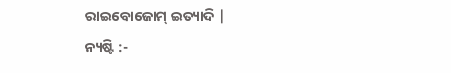ରାଇବୋଜୋମ୍ ଇତ୍ୟାଦି |
ନ୍ୟଷ୍ଟି :-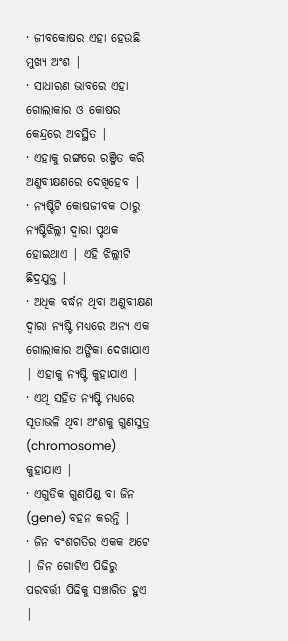· ଜୀବକୋଷର ଏହା ହେଉଛି ମୁଖ୍ୟ ଅଂଶ |
· ସାଧାରଣ ଭାବରେ ଏହା ଗୋଲାକାର ଓ କୋଷର କେନ୍ଦ୍ରରେ ଅବସ୍ଥିତ |
· ଏହାକୁ ରଙ୍ଗରେ ରଞ୍ଜିତ କରି ଅଣୁବୀକ୍ଷଣରେ ଦେଖିହେବ |
· ନ୍ୟଷ୍ଟିଟି କୋଷଜୀବକ ଠାରୁ ନ୍ୟଷ୍ଟିଝିଲ୍ଲୀ ଦ୍ଵାରା ପୃଥକ ହୋଇଥାଏ | ଏହି ଝିଲ୍ଲୀଟି ଛିଦ୍ରଯୁକ୍ତ |
· ଅଧିକ ବର୍ଦ୍ଧନ ଥିବା ଅଣୁବୀକ୍ଷଣ ଦ୍ଵାରା ନ୍ୟଷ୍ଟି ମଧ୍ୟରେ ଅନ୍ୟ ଏକ ଗୋଲାକାର ଅଙ୍ଗିକା ଦେଖାଯାଏ | ଏହାକୁ ନ୍ୟଷ୍ଟି କୁହାଯାଏ |
· ଏଥି ସହିତ ନ୍ୟଷ୍ଟି ମଧ୍ୟରେ ସୂତାଭଳି ଥିବା ଅଂଶକୁ ଗୁଣସୁତ୍ର (chromosome) କୁହାଯାଏ |
· ଏଗୁଡିକ ଗୁଣପିଣ୍ଡ ବା ଜିନ (gene) ବହନ କରନ୍ତି |
· ଜିନ ବଂଶଗତିର ଏକକ ଅଟେ | ଜିନ ଗୋଟିଏ ପିଢିରୁ ପରବର୍ତ୍ତୀ ପିଢିକୁ ସଞ୍ଚାରିତ ହୁଏ |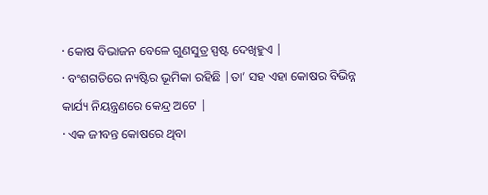· କୋଷ ବିଭାଜନ ବେଳେ ଗୁଣସୁତ୍ର ସ୍ପଷ୍ଟ ଦେଖିହୁଏ |
· ବଂଶଗତିରେ ନ୍ୟଷ୍ଟିର ଭୂମିକା ରହିଛି |ତା’ ସହ ଏହା କୋଷର ବିଭିନ୍ନ କାର୍ଯ୍ୟ ନିୟନ୍ତ୍ରଣରେ କେନ୍ଦ୍ର ଅଟେ |
· ଏକ ଜୀବନ୍ତ କୋଷରେ ଥିବା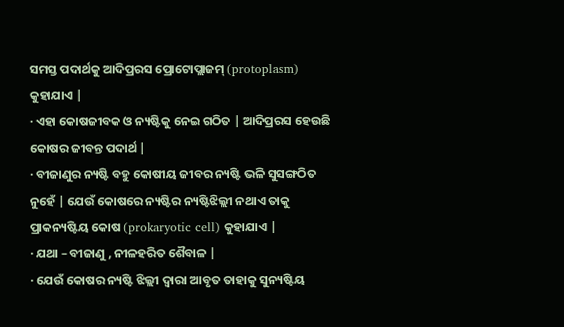ସମସ୍ତ ପଦାର୍ଥକୁ ଆଦିପ୍ରରସ ପ୍ରୋଟୋପ୍ଲାଜମ୍ (protoplasm) କୁହାଯାଏ |
· ଏହା କୋଷଜୀବକ ଓ ନ୍ୟଷ୍ଟିକୁ ନେଇ ଗଠିତ | ଆଦିପ୍ରରସ ହେଉଛି କୋଷର ଜୀବନ୍ତ ପଦାର୍ଥ |
· ବୀଜାଣୁର ନ୍ୟଷ୍ଟି ବହୁ କୋଷୀୟ ଜୀବର ନ୍ୟଷ୍ଟି ଭଳି ସୁସଙ୍ଗଠିତ ନୁହେଁ | ଯେଉଁ କୋଷରେ ନ୍ୟଷ୍ଟିର ନ୍ୟଷ୍ଟିଝିଲ୍ଲୀ ନଥାଏ ତାକୁ ପ୍ରାକନ୍ୟଷ୍ଟିୟ କୋଷ (prokaryotic cell) କୁହାଯାଏ |
· ଯଥା – ବୀଜାଣୁ , ନୀଳହରିତ ଶୈବାଳ |
· ଯେଉଁ କୋଷର ନ୍ୟଷ୍ଟି ଝିଲ୍ଲୀ ଦ୍ଵାରା ଆବୃତ ତାହାକୁ ସୁନ୍ୟଷ୍ଟିୟ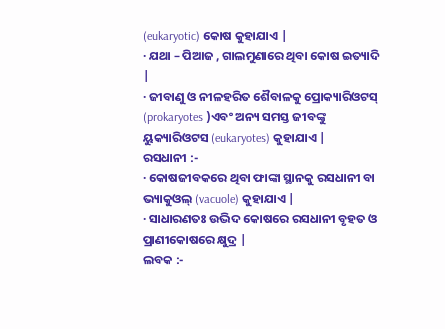(eukaryotic) କୋଷ କୁହାଯାଏ |
· ଯଥା – ପିଆଜ , ଗାଲମୁଣାରେ ଥିବା କୋଷ ଇତ୍ୟାଦି |
· ଜୀବାଣୁ ଓ ନୀଳହରିତ ଶୈବାଳକୁ ପ୍ରୋକ୍ୟାରିଓଟସ୍ (prokaryotes )ଏବଂ ଅନ୍ୟ ସମସ୍ତ ଜୀବଙ୍କୁ ୟୁକ୍ୟାରିଓଟସ (eukaryotes) କୁହାଯାଏ |
ରସଧାନୀ :-
· କୋଷଜୀବକରେ ଥିବା ଫାଙ୍କା ସ୍ଥାନକୁ ରସଧାନୀ ବା ଭ୍ୟାକୁଓଲ୍ (vacuole) କୁହାଯାଏ |
· ସାଧାରଣତଃ ଉଦ୍ଭିଦ କୋଷରେ ରସଧାନୀ ବୃହତ ଓ ପ୍ରାଣୀକୋଷରେ କ୍ଷୁଦ୍ର |
ଲବକ :-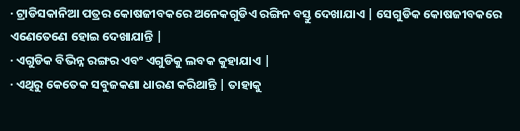· ଟ୍ରାଡିସକାନିଆ ପତ୍ରର କୋଷଜୀବକରେ ଅନେକଗୁଡିଏ ରଙ୍ଗିନ ବସ୍ତୁ ଦେଖାଯାଏ | ସେଗୁଡିକ କୋଷଜୀବକରେ ଏଣେତେଣେ ହୋଇ ଦେଖାଯାନ୍ତି |
· ଏଗୁଡିକ ବିଭିନ୍ନ ରଙ୍ଗର ଏବଂ ଏଗୁଡିକୁ ଲବକ କୁହାଯାଏ |
· ଏଥିରୁ କେତେକ ସବୁଜକଣା ଧାରଣ କରିଥାନ୍ତି | ତାହାକୁ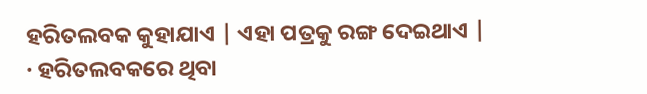ହରିତଲବକ କୁହାଯାଏ | ଏହା ପତ୍ରକୁ ରଙ୍ଗ ଦେଇଥାଏ |
· ହରିତଲବକରେ ଥିବା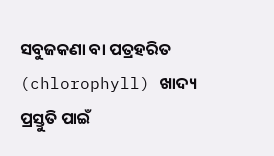ସବୁଜକଣା ବା ପତ୍ରହରିତ (chlorophyll) ଖାଦ୍ୟ ପ୍ରସ୍ତୁତି ପାଇଁ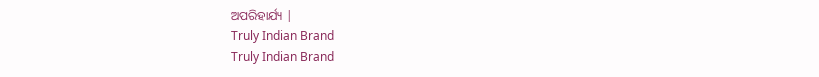ଅପରିହାର୍ଯ୍ୟ |
Truly Indian Brand
Truly Indian Brand